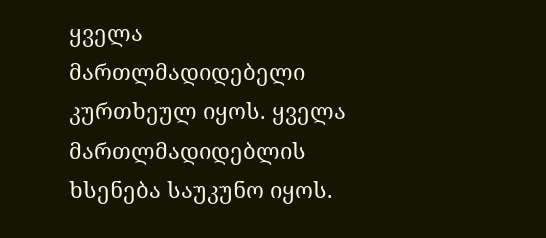ყველა მართლმადიდებელი კურთხეულ იყოს. ყველა მართლმადიდებლის ხსენება საუკუნო იყოს.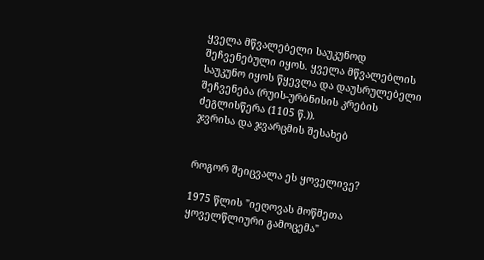ყველა მწვალებელი საუკუნოდ შეჩვენებული იყოს. ყველა მწვალებლის საუკუნო იყოს წყევლა და დაუსრულებელი შეჩვენება (რუის-ურბნისის კრების ძეგლისწერა (1105 წ.)).
ჯვრისა და ჯვარცმის შესახებ


როგორ შეიცვალა ეს ყოველივე?

1975 წლის "იეღოვას მოწმეთა ყოველწლიური გამოცემა"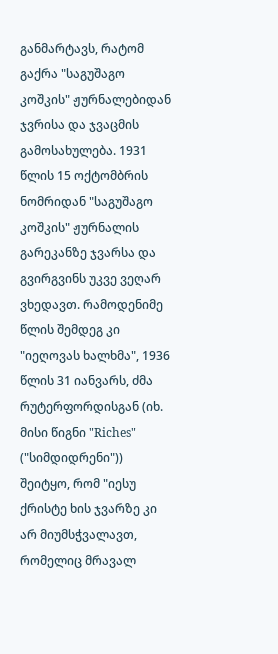განმარტავს, რატომ გაქრა "საგუშაგო კოშკის" ჟურნალებიდან ჯვრისა და ჯვაცმის გამოსახულება. 1931 წლის 15 ოქტომბრის ნომრიდან "საგუშაგო კოშკის" ჟურნალის გარეკანზე ჯვარსა და გვირგვინს უკვე ვეღარ ვხედავთ. რამოდენიმე წლის შემდეგ კი "იეღოვას ხალხმა", 1936 წლის 31 იანვარს, ძმა რუტერფორდისგან (იხ. მისი წიგნი "Riches" ("სიმდიდრენი")) შეიტყო, რომ "იესუ ქრისტე ხის ჯვარზე კი არ მიუმსჭვალავთ, რომელიც მრავალ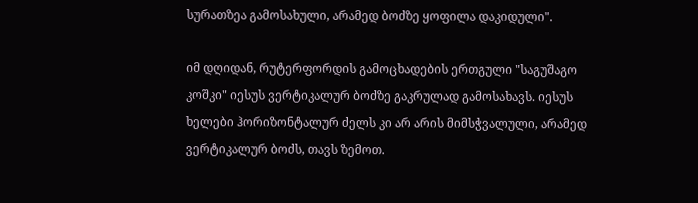სურათზეა გამოსახული, არამედ ბოძზე ყოფილა დაკიდული".

იმ დღიდან, რუტერფორდის გამოცხადების ერთგული "საგუშაგო კოშკი" იესუს ვერტიკალურ ბოძზე გაკრულად გამოსახავს. იესუს ხელები ჰორიზონტალურ ძელს კი არ არის მიმსჭვალული, არამედ ვერტიკალურ ბოძს, თავს ზემოთ.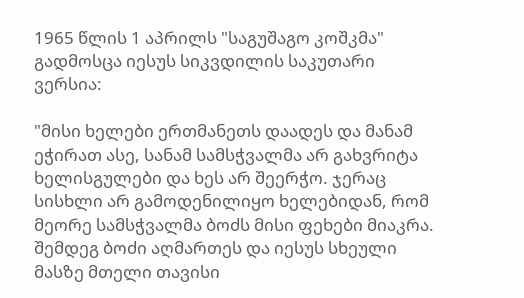1965 წლის 1 აპრილს "საგუშაგო კოშკმა" გადმოსცა იესუს სიკვდილის საკუთარი ვერსია:

"მისი ხელები ერთმანეთს დაადეს და მანამ ეჭირათ ასე, სანამ სამსჭვალმა არ გახვრიტა ხელისგულები და ხეს არ შეერჭო. ჯერაც სისხლი არ გამოდენილიყო ხელებიდან, რომ მეორე სამსჭვალმა ბოძს მისი ფეხები მიაკრა. შემდეგ ბოძი აღმართეს და იესუს სხეული მასზე მთელი თავისი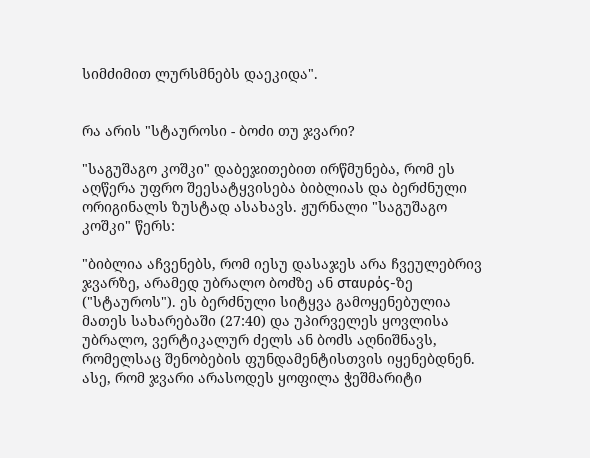სიმძიმით ლურსმნებს დაეკიდა".


რა არის "სტაუროსი - ბოძი თუ ჯვარი?

"საგუშაგო კოშკი" დაბეჯითებით ირწმუნება, რომ ეს აღწერა უფრო შეესატყვისება ბიბლიას და ბერძნული ორიგინალს ზუსტად ასახავს. ჟურნალი "საგუშაგო კოშკი" წერს:

"ბიბლია აჩვენებს, რომ იესუ დასაჯეს არა ჩვეულებრივ ჯვარზე, არამედ უბრალო ბოძზე ან σταυρός-ზე ("სტაუროს"). ეს ბერძნული სიტყვა გამოყენებულია მათეს სახარებაში (27:40) და უპირველეს ყოვლისა უბრალო, ვერტიკალურ ძელს ან ბოძს აღნიშნავს, რომელსაც შენობების ფუნდამენტისთვის იყენებდნენ. ასე, რომ ჯვარი არასოდეს ყოფილა ჭეშმარიტი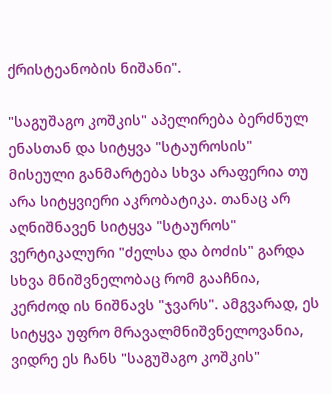ქრისტეანობის ნიშანი".

"საგუშაგო კოშკის" აპელირება ბერძნულ ენასთან და სიტყვა "სტაუროსის" მისეული განმარტება სხვა არაფერია თუ არა სიტყვიერი აკრობატიკა. თანაც არ აღნიშნავენ სიტყვა "სტაუროს" ვერტიკალური "ძელსა და ბოძის" გარდა სხვა მნიშვნელობაც რომ გააჩნია, კერძოდ ის ნიშნავს "ჯვარს". ამგვარად, ეს სიტყვა უფრო მრავალმნიშვნელოვანია, ვიდრე ეს ჩანს "საგუშაგო კოშკის"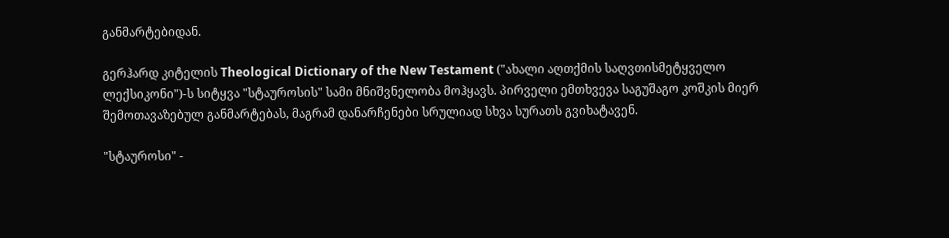განმარტებიდან.

გერჰარდ კიტელის Theological Dictionary of the New Testament ("ახალი აღთქმის საღვთისმეტყველო ლექსიკონი")-ს სიტყვა "სტაუროსის" სამი მნიშვნელობა მოჰყავს. პირველი ემთხვევა საგუშაგო კოშკის მიერ შემოთავაზებულ განმარტებას, მაგრამ დანარჩენები სრულიად სხვა სურათს გვიხატავენ.

"სტაუროსი" -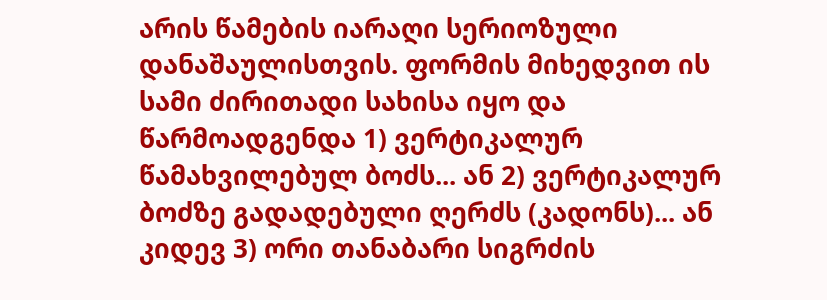არის წამების იარაღი სერიოზული დანაშაულისთვის. ფორმის მიხედვით ის სამი ძირითადი სახისა იყო და წარმოადგენდა 1) ვერტიკალურ წამახვილებულ ბოძს... ან 2) ვერტიკალურ ბოძზე გადადებული ღერძს (კადონს)... ან კიდევ 3) ორი თანაბარი სიგრძის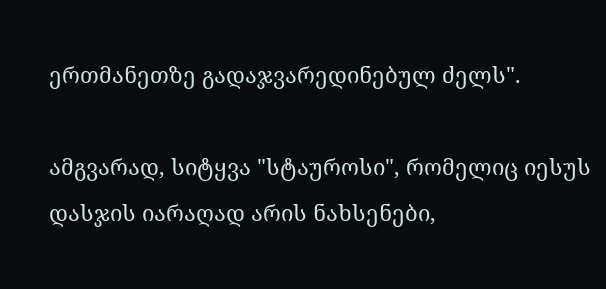ერთმანეთზე გადაჯვარედინებულ ძელს".

ამგვარად, სიტყვა "სტაუროსი", რომელიც იესუს დასჯის იარაღად არის ნახსენები,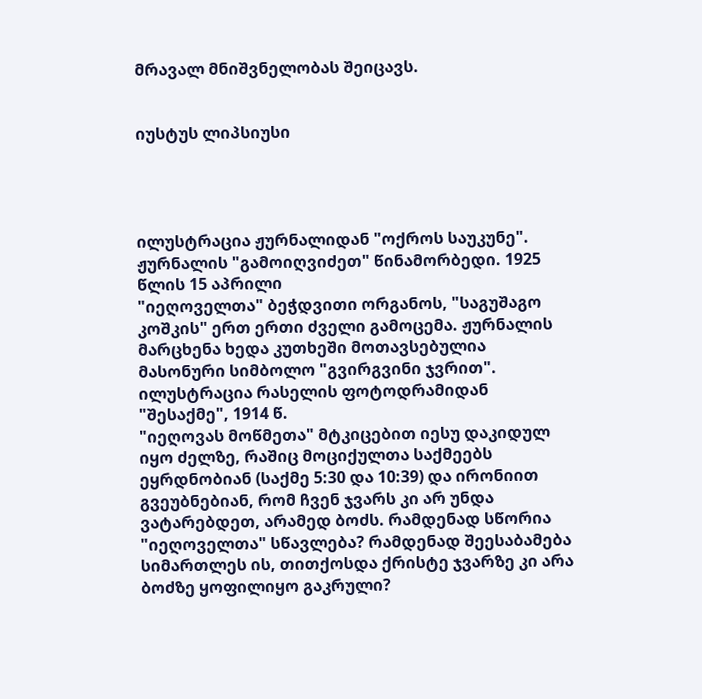მრავალ მნიშვნელობას შეიცავს.


იუსტუს ლიპსიუსი




ილუსტრაცია ჟურნალიდან "ოქროს საუკუნე". ჟურნალის "გამოიღვიძეთ" წინამორბედი. 1925 წლის 15 აპრილი
"იეღოველთა" ბეჭდვითი ორგანოს, "საგუშაგო კოშკის" ერთ ერთი ძველი გამოცემა. ჟურნალის მარცხენა ხედა კუთხეში მოთავსებულია მასონური სიმბოლო "გვირგვინი ჯვრით".
ილუსტრაცია რასელის ფოტოდრამიდან "შესაქმე", 1914 წ.
"იეღოვას მოწმეთა" მტკიცებით იესუ დაკიდულ იყო ძელზე, რაშიც მოციქულთა საქმეებს ეყრდნობიან (საქმე 5:30 და 10:39) და ირონიით გვეუბნებიან, რომ ჩვენ ჯვარს კი არ უნდა ვატარებდეთ, არამედ ბოძს. რამდენად სწორია "იეღოველთა" სწავლება? რამდენად შეესაბამება სიმართლეს ის, თითქოსდა ქრისტე ჯვარზე კი არა ბოძზე ყოფილიყო გაკრული?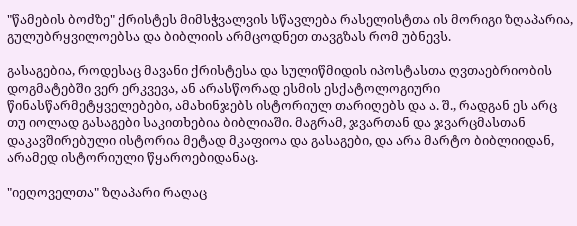"წამების ბოძზე" ქრისტეს მიმსჭვალვის სწავლება რასელისტთა ის მორიგი ზღაპარია,  გულუბრყვილოებსა და ბიბლიის არმცოდნეთ თავგზას რომ უბნევს.

გასაგებია, როდესაც მავანი ქრისტესა და სულიწმიდის იპოსტასთა ღვთაებრიობის დოგმატებში ვერ ერკვევა, ან არასწორად ესმის ესქატოლოგიური წინასწარმეტყველებები, ამახინჯებს ისტორიულ თარიღებს და ა. შ., რადგან ეს არც თუ იოლად გასაგები საკითხებია ბიბლიაში. მაგრამ, ჯვართან და ჯვარცმასთან დაკავშირებული ისტორია მეტად მკაფიოა და გასაგები, და არა მარტო ბიბლიიდან, არამედ ისტორიული წყაროებიდანაც.

"იეღოველთა" ზღაპარი რაღაც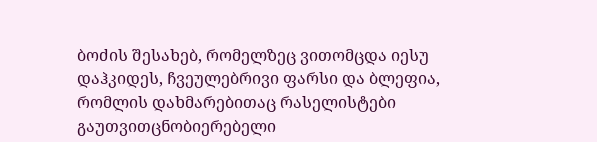ბოძის შესახებ, რომელზეც ვითომცდა იესუ დაჰკიდეს, ჩვეულებრივი ფარსი და ბლეფია, რომლის დახმარებითაც რასელისტები გაუთვითცნობიერებელი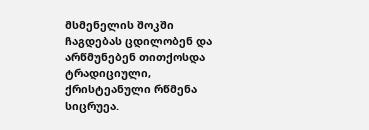მსმენელის შოკში ჩაგდებას ცდილობენ და არწმუნებენ თითქოსდა ტრადიციული, ქრისტეანული რწმენა სიცრუეა.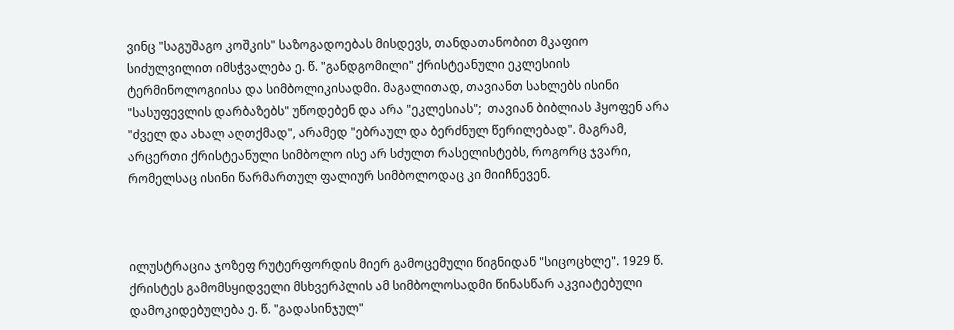ვინც "საგუშაგო კოშკის" საზოგადოებას მისდევს, თანდათანობით მკაფიო სიძულვილით იმსჭვალება ე. წ. "განდგომილი" ქრისტეანული ეკლესიის ტერმინოლოგიისა და სიმბოლიკისადმი. მაგალითად, თავიანთ სახლებს ისინი "სასუფევლის დარბაზებს" უწოდებენ და არა "ეკლესიას";  თავიან ბიბლიას ჰყოფენ არა "ძველ და ახალ აღთქმად", არამედ "ებრაულ და ბერძნულ წერილებად". მაგრამ, არცერთი ქრისტეანული სიმბოლო ისე არ სძულთ რასელისტებს, როგორც ჯვარი, რომელსაც ისინი წარმართულ ფალიურ სიმბოლოდაც კი მიიჩნევენ.



ილუსტრაცია ჯოზეფ რუტერფორდის მიერ გამოცემული წიგნიდან "სიცოცხლე". 1929 წ.
ქრისტეს გამომსყიდველი მსხვერპლის ამ სიმბოლოსადმი წინასწარ აკვიატებული დამოკიდებულება ე. წ. "გადასინჯულ"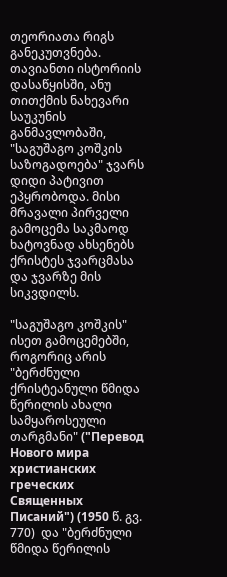თეორიათა რიგს განეკუთვნება. თავიანთი ისტორიის დასაწყისში, ანუ თითქმის ნახევარი საუკუნის განმავლობაში, "საგუშაგო კოშკის საზოგადოება" ჯვარს დიდი პატივით ეპყრობოდა. მისი მრავალი პირველი გამოცემა საკმაოდ ხატოვნად ახსენებს ქრისტეს ჯვარცმასა და ჯვარზე მის სიკვდილს.

"საგუშაგო კოშკის" ისეთ გამოცემებში, როგორიც არის "ბერძნული ქრისტეანული წმიდა წერილის ახალი სამყაროსეული თარგმანი" ("Перевод Нового мира христианских греческих Священных Писаний") (1950 წ. გვ. 770)  და "ბერძნული წმიდა წერილის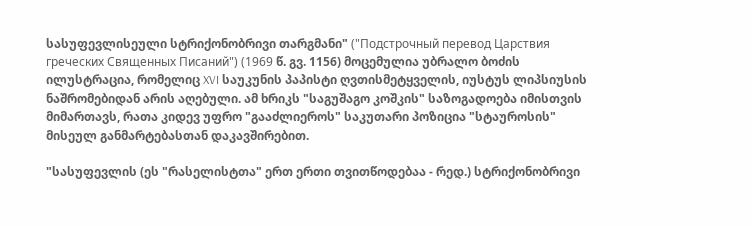სასუფევლისეული სტრიქონობრივი თარგმანი" ("Подстрочный перевод Царствия греческих Священных Писаний") (1969 წ. გვ. 1156) მოცემულია უბრალო ბოძის ილუსტრაცია, რომელიც XVI საუკუნის პაპისტი ღვთისმეტყველის, იუსტუს ლიპსიუსის ნაშრომებიდან არის აღებული. ამ ხრიკს "საგუშაგო კოშკის" საზოგადოება იმისთვის მიმართავს, რათა კიდევ უფრო "გააძლიეროს" საკუთარი პოზიცია "სტაუროსის" მისეულ განმარტებასთან დაკავშირებით.

"სასუფევლის (ეს "რასელისტთა" ერთ ერთი თვითწოდებაა - რედ.) სტრიქონობრივი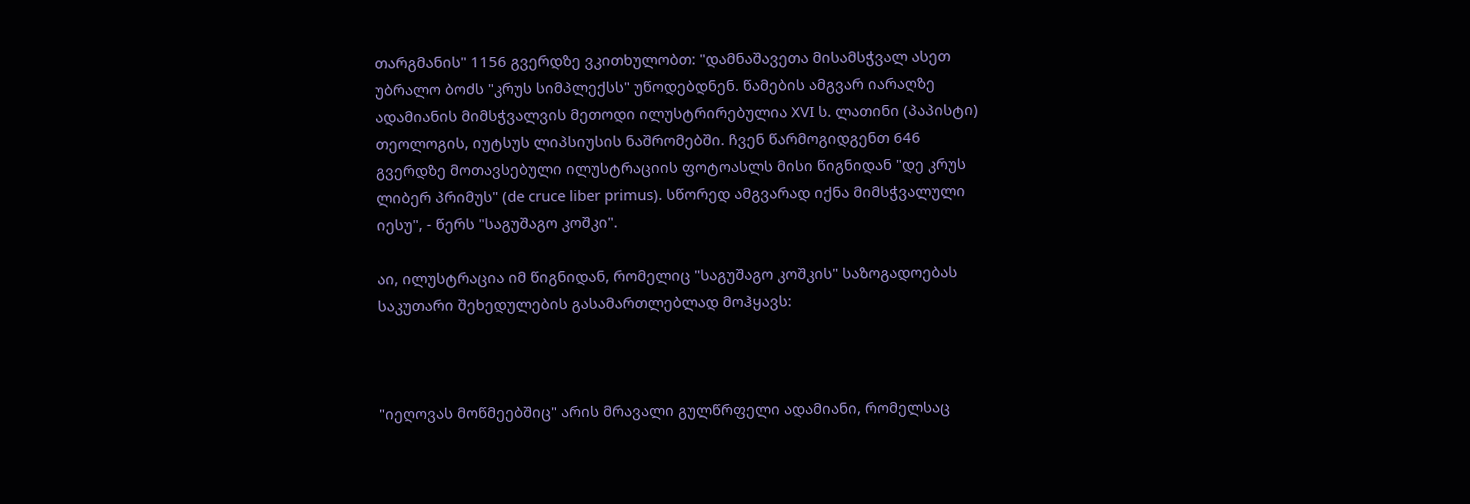თარგმანის" 1156 გვერდზე ვკითხულობთ: "დამნაშავეთა მისამსჭვალ ასეთ უბრალო ბოძს "კრუს სიმპლექსს" უწოდებდნენ. წამების ამგვარ იარაღზე ადამიანის მიმსჭვალვის მეთოდი ილუსტრირებულია XVI ს. ლათინი (პაპისტი) თეოლოგის, იუტსუს ლიპსიუსის ნაშრომებში. ჩვენ წარმოგიდგენთ 646 გვერდზე მოთავსებული ილუსტრაციის ფოტოასლს მისი წიგნიდან "დე კრუს ლიბერ პრიმუს" (de cruce liber primus). სწორედ ამგვარად იქნა მიმსჭვალული იესუ", - წერს "საგუშაგო კოშკი".

აი, ილუსტრაცია იმ წიგნიდან, რომელიც "საგუშაგო კოშკის" საზოგადოებას საკუთარი შეხედულების გასამართლებლად მოჰყავს:



"იეღოვას მოწმეებშიც" არის მრავალი გულწრფელი ადამიანი, რომელსაც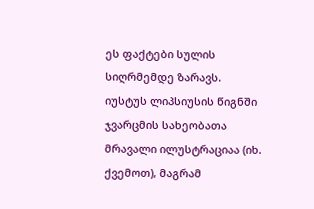ეს ფაქტები სულის სიღრმემდე ზარავს. იუსტუს ლიპსიუსის წიგნში ჯვარცმის სახეობათა მრავალი ილუსტრაციაა (იხ. ქვემოთ), მაგრამ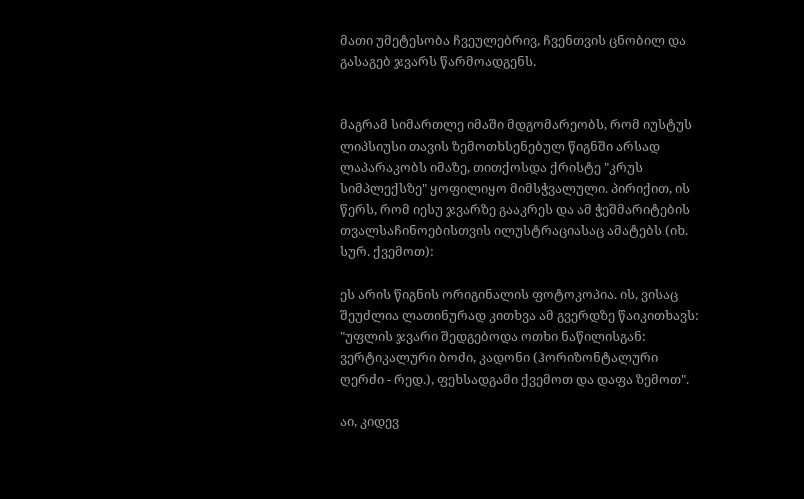მათი უმეტესობა ჩვეულებრივ, ჩვენთვის ცნობილ და გასაგებ ჯვარს წარმოადგენს.


მაგრამ სიმართლე იმაში მდგომარეობს, რომ იუსტუს ლიპსიუსი თავის ზემოთხსენებულ წიგნში არსად ლაპარაკობს იმაზე, თითქოსდა ქრისტე "კრუს სიმპლექსზე" ყოფილიყო მიმსჭვალული. პირიქით, ის წერს, რომ იესუ ჯვარზე გააკრეს და ამ ჭეშმარიტების თვალსაჩინოებისთვის ილუსტრაციასაც ამატებს (იხ. სურ. ქვემოთ):

ეს არის წიგნის ორიგინალის ფოტოკოპია. ის, ვისაც შეუძლია ლათინურად კითხვა ამ გვერდზე წაიკითხავს: "უფლის ჯვარი შედგებოდა ოთხი ნაწილისგან: ვერტიკალური ბოძი, კადონი (ჰორიზონტალური ღერძი - რედ.), ფეხსადგამი ქვემოთ და დაფა ზემოთ".

აი, კიდევ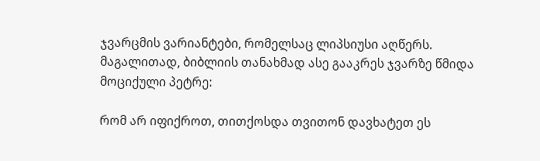ჯვარცმის ვარიანტები, რომელსაც ლიპსიუსი აღწერს. მაგალითად, ბიბლიის თანახმად ასე გააკრეს ჯვარზე წმიდა მოციქული პეტრე:

რომ არ იფიქროთ, თითქოსდა თვითონ დავხატეთ ეს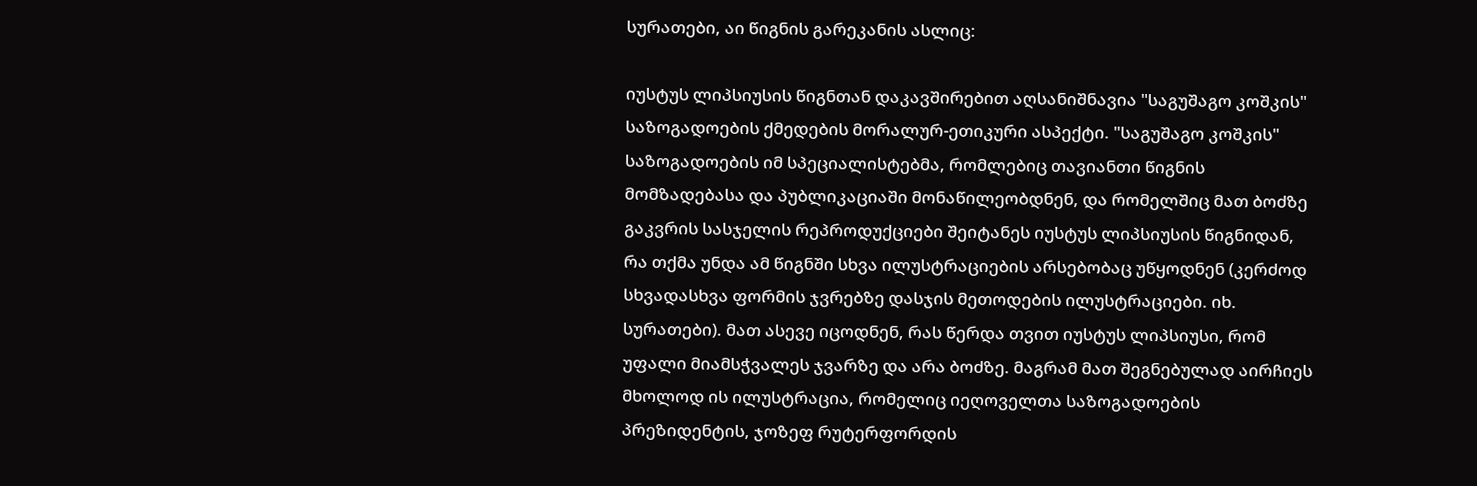სურათები, აი წიგნის გარეკანის ასლიც:

იუსტუს ლიპსიუსის წიგნთან დაკავშირებით აღსანიშნავია "საგუშაგო კოშკის" საზოგადოების ქმედების მორალურ-ეთიკური ასპექტი. "საგუშაგო კოშკის" საზოგადოების იმ სპეციალისტებმა, რომლებიც თავიანთი წიგნის მომზადებასა და პუბლიკაციაში მონაწილეობდნენ, და რომელშიც მათ ბოძზე გაკვრის სასჯელის რეპროდუქციები შეიტანეს იუსტუს ლიპსიუსის წიგნიდან, რა თქმა უნდა ამ წიგნში სხვა ილუსტრაციების არსებობაც უწყოდნენ (კერძოდ სხვადასხვა ფორმის ჯვრებზე დასჯის მეთოდების ილუსტრაციები. იხ. სურათები). მათ ასევე იცოდნენ, რას წერდა თვით იუსტუს ლიპსიუსი, რომ უფალი მიამსჭვალეს ჯვარზე და არა ბოძზე. მაგრამ მათ შეგნებულად აირჩიეს მხოლოდ ის ილუსტრაცია, რომელიც იეღოველთა საზოგადოების პრეზიდენტის, ჯოზეფ რუტერფორდის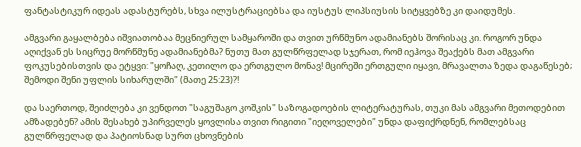ფანტასტიკურ იდეას ადასტურებს, სხვა ილუსტრაციებსა და იუსტუს ლიპსიუსის სიტყვებზე კი დაიდუმეს.

ამგვარი გაყალბება იშვიათობაა მეცნიერულ სამყაროში და თვით ურწმუნო ადამიანებს შორისაც კი. როგორ უნდა აღიქვან ეს სიცრუე მორწმუნე ადამიანებმა? ნუთუ მათ გულწრფელად სჯერათ, რომ იეჰოვა შეაქებს მათ ამგვარი ფოკუსებისთვის და ეტყვი: "ყოჩაღ, კეთილო და ერთგულო მონავ! მცირეში ერთგული იყავი, მრავალთა ზედა დაგაწესებ; შემოდი შენი უფლის სიხარულში" (მათე 25:23)?!

და საერთოდ, შეიძლება კი ვენდოთ "საგუშაგო კოშკის" საზოგადოების ლიტერატურას, თუკი მას ამგვარი მეთოდებით ამზადებენ? ამის შესახებ უპირველეს ყოვლისა თვით რიგითი "იეღოველები" უნდა დაფიქრდნენ, რომლებსაც გულწრფელად და პატიოსნად სურთ ცხოვნების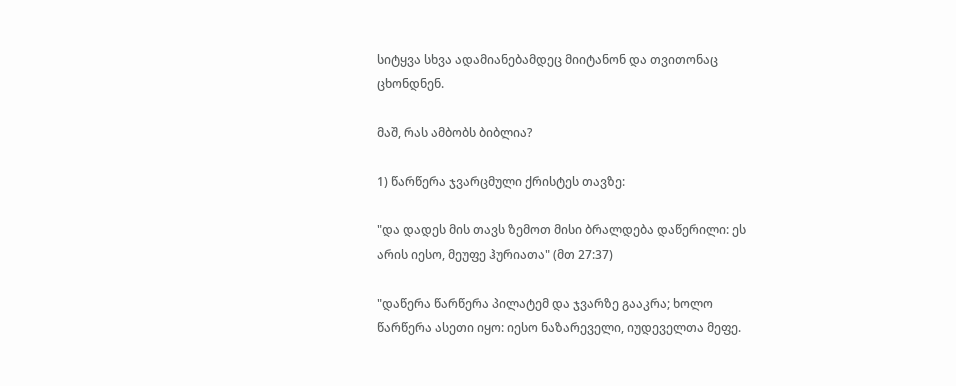სიტყვა სხვა ადამიანებამდეც მიიტანონ და თვითონაც ცხონდნენ.

მაშ, რას ამბობს ბიბლია?

1) წარწერა ჯვარცმული ქრისტეს თავზე:

"და დადეს მის თავს ზემოთ მისი ბრალდება დაწერილი: ეს არის იესო, მეუფე ჰურიათა" (მთ 27:37)

"დაწერა წარწერა პილატემ და ჯვარზე გააკრა; ხოლო წარწერა ასეთი იყო: იესო ნაზარეველი, იუდეველთა მეფე.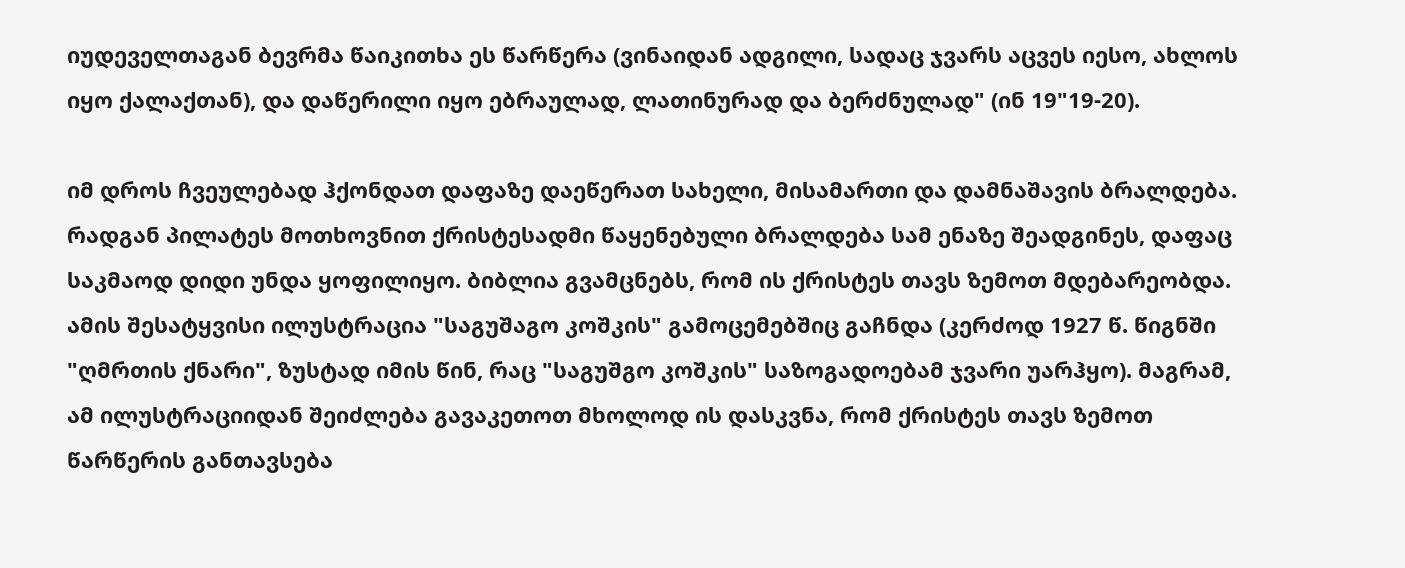იუდეველთაგან ბევრმა წაიკითხა ეს წარწერა (ვინაიდან ადგილი, სადაც ჯვარს აცვეს იესო, ახლოს იყო ქალაქთან), და დაწერილი იყო ებრაულად, ლათინურად და ბერძნულად" (ინ 19"19-20).

იმ დროს ჩვეულებად ჰქონდათ დაფაზე დაეწერათ სახელი, მისამართი და დამნაშავის ბრალდება. რადგან პილატეს მოთხოვნით ქრისტესადმი წაყენებული ბრალდება სამ ენაზე შეადგინეს, დაფაც საკმაოდ დიდი უნდა ყოფილიყო. ბიბლია გვამცნებს, რომ ის ქრისტეს თავს ზემოთ მდებარეობდა. ამის შესატყვისი ილუსტრაცია "საგუშაგო კოშკის" გამოცემებშიც გაჩნდა (კერძოდ 1927 წ. წიგნში "ღმრთის ქნარი", ზუსტად იმის წინ, რაც "საგუშგო კოშკის" საზოგადოებამ ჯვარი უარჰყო). მაგრამ, ამ ილუსტრაციიდან შეიძლება გავაკეთოთ მხოლოდ ის დასკვნა, რომ ქრისტეს თავს ზემოთ წარწერის განთავსება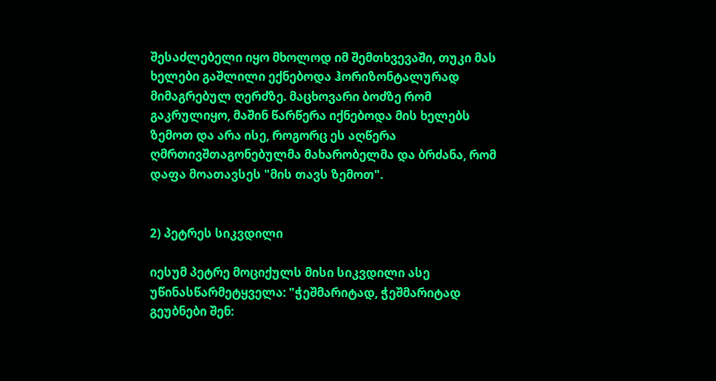შესაძლებელი იყო მხოლოდ იმ შემთხვევაში, თუკი მას ხელები გაშლილი ექნებოდა ჰორიზონტალურად მიმაგრებულ ღერძზე. მაცხოვარი ბოძზე რომ გაკრულიყო, მაშინ წარწერა იქნებოდა მის ხელებს ზემოთ და არა ისე, როგორც ეს აღწერა ღმრთივშთაგონებულმა მახარობელმა და ბრძანა, რომ დაფა მოათავსეს "მის თავს ზემოთ".


2) პეტრეს სიკვდილი

იესუმ პეტრე მოციქულს მისი სიკვდილი ასე უწინასწარმეტყველა: "ჭეშმარიტად, ჭეშმარიტად გეუბნები შენ: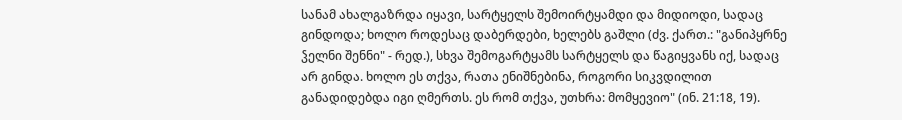სანამ ახალგაზრდა იყავი, სარტყელს შემოირტყამდი და მიდიოდი, სადაც გინდოდა; ხოლო როდესაც დაბერდები, ხელებს გაშლი (ძვ. ქართ.: "განიპყრნე ჴელნი შენნი" - რედ.), სხვა შემოგარტყამს სარტყელს და წაგიყვანს იქ, სადაც არ გინდა. ხოლო ეს თქვა, რათა ენიშნებინა, როგორი სიკვდილით განადიდებდა იგი ღმერთს. ეს რომ თქვა, უთხრა: მომყევიო" (ინ. 21:18, 19).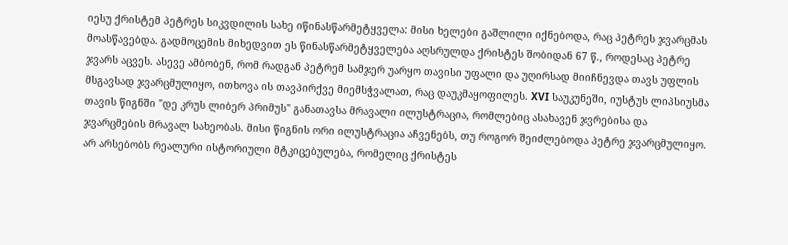იესუ ქრისტემ პეტრეს სიკვდილის სახე იწინასწარმეტყველა: მისი ხელები გაშლილი იქნებოდა, რაც პეტრეს ჯვარცმას მოასწავებდა. გადმოცემის მიხედვით ეს წინასწარმეტყველება აღსრულდა ქრისტეს შობიდან 67 წ., როდესაც პეტრე ჯვარს აცვეს. ასევე ამბობენ, რომ რადგან პეტრემ სამჯერ უარყო თავისი უფალი და უღირსად მიიჩნევდა თავს უფლის მსგავსად ჯვარცმულიყო, ითხოვა ის თავპირქვე მიემსჭვალათ, რაც დაუკმაყოფილეს. XVI საუკუნეში, იუსტუს ლიპსიუსმა თავის წიგნში "დე კრუს ლიბერ პრიმუს" განათავსა მრავალი ილუსტრაცია, რომლებიც ასახავენ ჯვრებისა და ჯვარცმების მრავალ სახეობას. მისი წიგნის ორი ილუსტრაცია აჩვენებს, თუ როგორ შეიძლებოდა პეტრე ჯვარცმულიყო. არ არსებობს რეალური ისტორიული მტკიცებულება, რომელიც ქრისტეს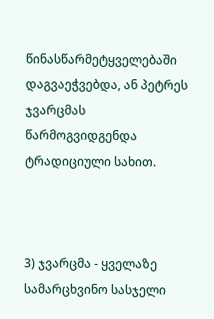წინასწარმეტყველებაში დაგვაეჭვებდა, ან პეტრეს ჯვარცმას წარმოგვიდგენდა ტრადიციული სახით.



3) ჯვარცმა - ყველაზე სამარცხვინო სასჯელი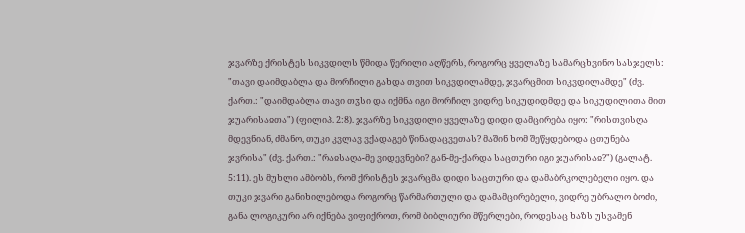ჯვარზე ქრისტეს სიკვდილს წმიდა წერილი აღწერს, როგორც ყველაზე სამარცხვინო სასჯელს: "თავი დაიმდაბლა და მორჩილი გახდა თვით სიკვდილამდე, ჯვარცმით სიკვდილამდე" (ძვ. ქართ.: "დაიმდაბლა თავი თჳსი და იქმნა იგი მორჩილ ვიდრე სიკუდიდმდე და სიკუდილითა მით ჯუარისაჲთა") (ფილიპ. 2:8). ჯვარზე სიკვდილი ყველაზე დიდი დამცირება იყო: "რისთვისღა მდევნიან, ძმანო, თუკი კვლავ ვქადაგებ წინადაცვეთას? მაშინ ხომ შეწყდებოდა ცთუნება ჯვრისა" (ძვ. ქართ.: "რაჲსაღა-მე ვიდევნები? გან-მე-ქარდა საცთური იგი ჯუარისაჲ?") (გალატ. 5:11). ეს მუხლი ამბობს, რომ ქრისტეს ჯვარცმა დიდი საცთური და დამაბრკოლებელი იყო. და თუკი ჯვარი განიხილებოდა როგორც წარმართული და დამამცირებელი, ვიდრე უბრალო ბოძი, განა ლოგიკური არ იქნება ვიფიქროთ, რომ ბიბლიური მწერლები, როდესაც ხაზს უსვამენ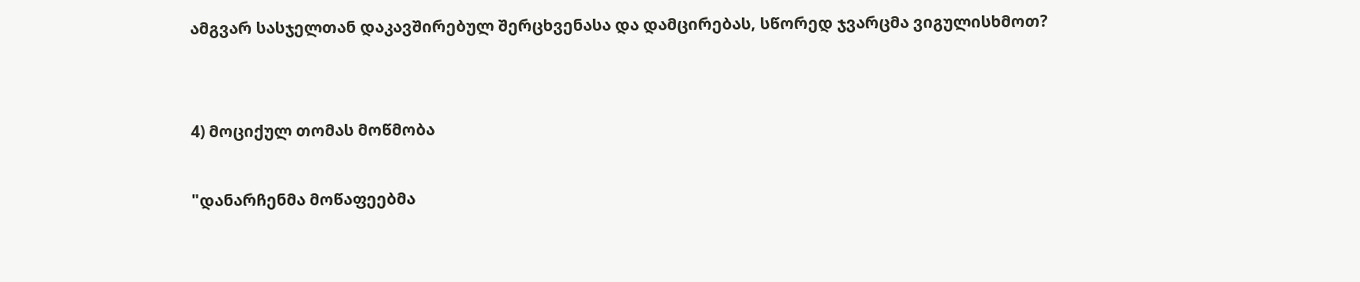ამგვარ სასჯელთან დაკავშირებულ შერცხვენასა და დამცირებას, სწორედ ჯვარცმა ვიგულისხმოთ?


4) მოციქულ თომას მოწმობა

"დანარჩენმა მოწაფეებმა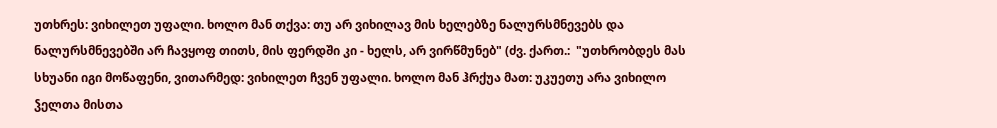უთხრეს: ვიხილეთ უფალი. ხოლო მან თქვა: თუ არ ვიხილავ მის ხელებზე ნალურსმნევებს და ნალურსმნევებში არ ჩავყოფ თითს, მის ფერდში კი - ხელს, არ ვირწმუნებ" (ძვ. ქართ.:  "უთხრობდეს მას სხუანი იგი მოწაფენი, ვითარმედ: ვიხილეთ ჩვენ უფალი. ხოლო მან ჰრქუა მათ: უკუეთუ არა ვიხილო ჴელთა მისთა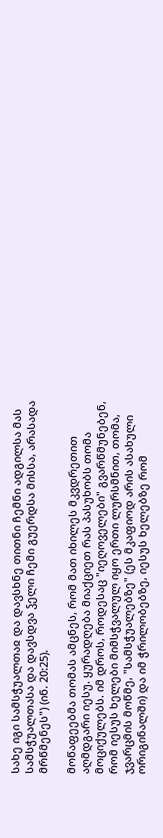სახე იგი სამსჭუალთაჲ და დავსხნე თითნი ჩემნი ადგილსა მას სამსჭუალთასა და დავსდვა ჴელი ჩემი გუერდსა მისსა, არასადა მრწმენეს") (ინ. 20:25).

მოწაფეებმა თომას ამცნეს, რომ მათ იხილეს მკვდრეთით აღმდგარი იესუ. ყურადღება მიაქციეთ რას პასუხობს თომა მოციქულებს. იმ დროს, როდესაც "იეღოველები" გვარწმუნებენ, რომ იესუს ხელები მიმსჭვალულ იყო ერთი ლურსმნით, თომა, ჯვარცმის მოწმე, "სამსჭუალებზე" (ეს მკაფიოდ არის ასახული ორიგინალში) და იმ ჭრილობებზე, იესუს ხელებზე რომ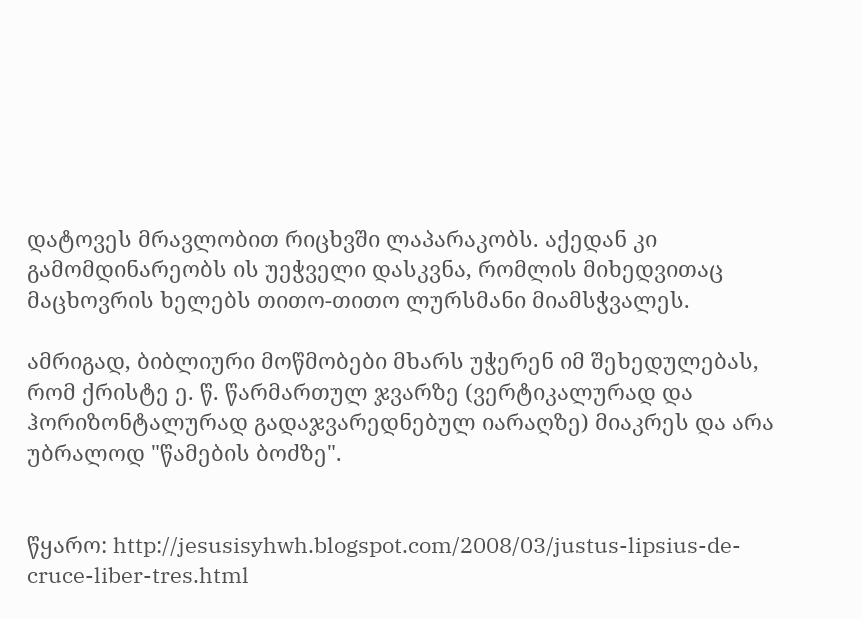დატოვეს მრავლობით რიცხვში ლაპარაკობს. აქედან კი გამომდინარეობს ის უეჭველი დასკვნა, რომლის მიხედვითაც მაცხოვრის ხელებს თითო-თითო ლურსმანი მიამსჭვალეს.

ამრიგად, ბიბლიური მოწმობები მხარს უჭერენ იმ შეხედულებას, რომ ქრისტე ე. წ. წარმართულ ჯვარზე (ვერტიკალურად და ჰორიზონტალურად გადაჯვარედნებულ იარაღზე) მიაკრეს და არა უბრალოდ "წამების ბოძზე".


წყარო: http://jesusisyhwh.blogspot.com/2008/03/justus-lipsius-de-cruce-liber-tres.html